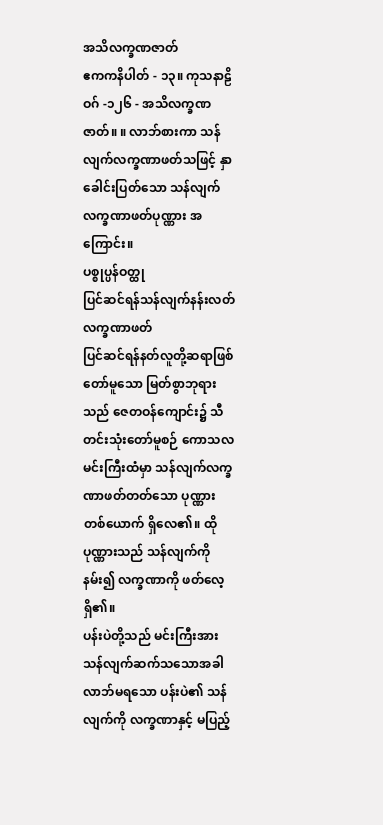အသိလက္ခဏဇာတ်
ဧကကနိပါတ် - ၁၃။ ကုသနာဠိဝဂ် -၁၂၆ - အသိလက္ခဏဇာတ်။ ။ လာဘ်စားကာ သန်လျက်လက္ခဏာဖတ်သဖြင့် နှာခေါင်းပြတ်သော သန်လျက် လက္ခဏာဖတ်ပုဏ္ဏား အကြောင်း။
ပစ္စုပ္ပန်ဝတ္ထု
ပြင်ဆင်ရန်သန်လျက်နန်းလတ် လက္ခဏာဖတ်
ပြင်ဆင်ရန်နတ်လူတို့ဆရာဖြစ်တော်မူသော မြတ်စွာဘုရားသည် ဇေတဝန်ကျောင်း၌ သီတင်းသုံးတော်မူစဉ် ကောသလမင်းကြီးထံမှာ သန်လျက်လက္ခဏာဖတ်တတ်သော ပုဏ္ဏားတစ်ယောက် ရှိလေ၏။ ထိုပုဏ္ဏားသည် သန်လျက်ကိုနမ်း၍ လက္ခဏာကို ဖတ်လေ့ရှိ၏။
ပန်းပဲတို့သည် မင်းကြီးအား သန်လျက်ဆက်သသောအခါ လာဘ်မရသော ပန်းပဲ၏ သန်လျက်ကို လက္ခဏာနှင့် မပြည့်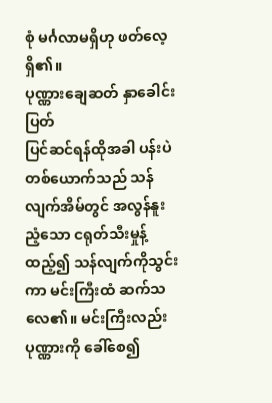စုံ မင်္ဂလာမရှိဟု ဖတ်လေ့ရှိ၏။
ပုဏ္ဏားချေဆတ် နှာခေါင်းပြတ်
ပြင်ဆင်ရန်ထိုအခါ ပန်းပဲတစ်ယောက်သည် သန်လျက်အိမ်တွင် အလွန်နူးညံ့သော ငရုတ်သီးမှုန့်ထည့်၍ သန်လျက်ကိုသွင်းကာ မင်းကြီးထံ ဆက်သလေ၏။ မင်းကြီးလည်း ပုဏ္ဏားကို ခေါ်စေ၍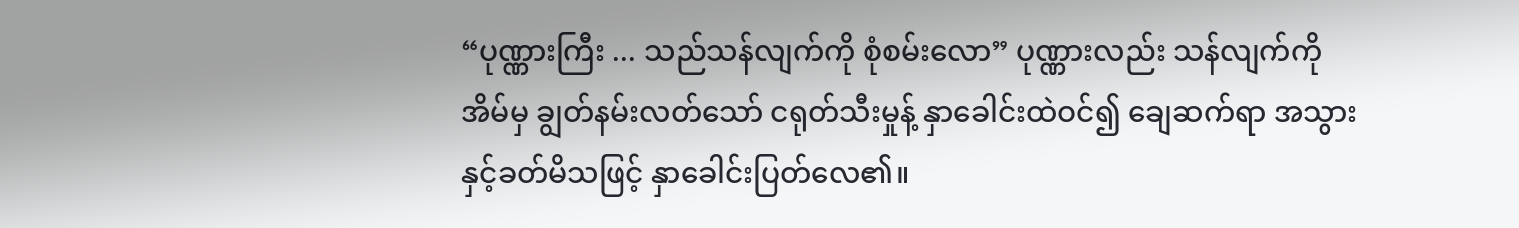“ပုဏ္ဏားကြီး ... သည်သန်လျက်ကို စုံစမ်းလော” ပုဏ္ဏားလည်း သန်လျက်ကို အိမ်မှ ချွတ်နမ်းလတ်သော် ငရုတ်သီးမှုန့် နှာခေါင်းထဲဝင်၍ ချေဆက်ရာ အသွားနှင့်ခတ်မိသဖြင့် နှာခေါင်းပြတ်လေ၏။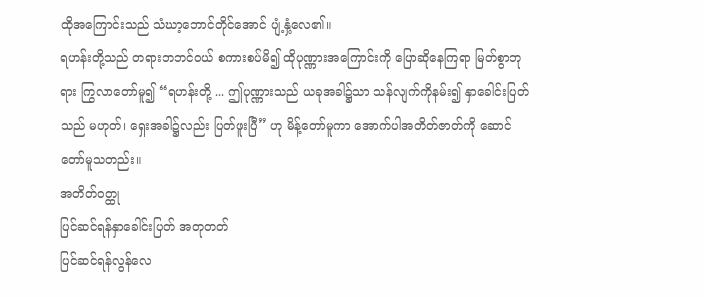ထိုအကြောင်းသည် သံဃာ့ဘောင်တိုင်အောင် ပျံ့နှံ့လေ၏။
ရဟန်းတို့သည် တရားဘဘင်ဝယ် စကားစပ်မိ၍ ထိုပုဏ္ဏားအကြောင်းကို ပြောဆိုနေကြရာ မြတ်စွာဘုရား ကြွလာတော်မူ၍ “ရဟန်းတို့ ... ဤပုဏ္ဏားသည် ယခုအခါ၌သာ သန်လျက်ကိုနမ်း၍ နှာခေါင်းပြတ်သည် မဟုတ်၊ ရှေးအခါ၌လည်း ပြတ်ဖူးပြီ” ဟု မိန့်တော်မူကာ အောက်ပါအတိတ်ဇာတ်ကို ဆောင်တော်မူသတည်း။
အတိတ်ဝတ္ထု
ပြင်ဆင်ရန်နှာခေါင်းပြတ် အတုတတ်
ပြင်ဆင်ရန်လွန်လေ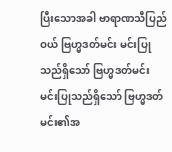ပြီးသောအခါ ဗာရာဏသီပြည်ဝယ် ဗြဟ္မဒတ်မင်း မင်းပြုသည်ရှိသော် ဗြဟ္မဒတ်မင်း မင်းပြုသည်ရှိသော် ဗြဟ္မဒတ်မင်း၏အ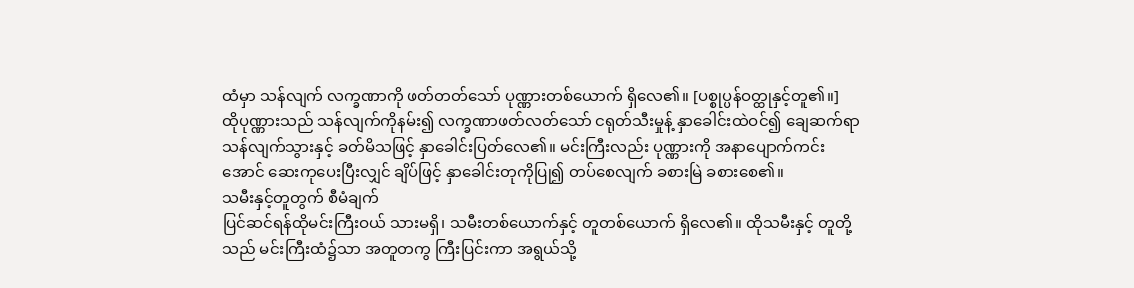ထံမှာ သန်လျက် လက္ခဏာကို ဖတ်တတ်သော် ပုဏ္ဏားတစ်ယောက် ရှိလေ၏။ [ပစ္စုပ္ပန်ဝတ္ထုနှင့်တူ၏။]
ထိုပုဏ္ဏားသည် သန်လျက်ကိုနမ်း၍ လက္ခဏာဖတ်လတ်သော် ငရုတ်သီးမှုန့် နှာခေါင်းထဲဝင်၍ ချေဆက်ရာ သန်လျက်သွားနှင့် ခတ်မိသဖြင့် နှာခေါင်းပြတ်လေ၏။ မင်းကြီးလည်း ပုဏ္ဏားကို အနာပျောက်ကင်းအောင် ဆေးကုပေးပြီးလျှင် ချိပ်ဖြင့် နှာခေါင်းတုကိုပြု၍ တပ်စေလျက် ခစားမြဲ ခစားစေ၏။
သမီးနှင့်တူတွက် စီမံချက်
ပြင်ဆင်ရန်ထိုမင်းကြီးဝယ် သားမရှိ၊ သမီးတစ်ယောက်နှင့် တူတစ်ယောက် ရှိလေ၏။ ထိုသမီးနှင့် တူတို့သည် မင်းကြီးထံ၌သာ အတူတကွ ကြီးပြင်းကာ အရွယ်သို့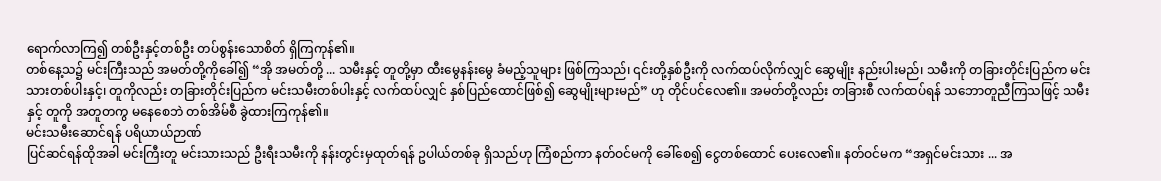ရောက်လာကြ၍ တစ်ဦးနှင့်တစ်ဦး တပ်စွန်းသောစိတ် ရှိကြကုန်၏။
တစ်နေ့သ၌ မင်းကြီးသည် အမတ်တို့ကိုခေါ်၍ “အို အမတ်တို့ ... သမီးနှင့် တူတို့မှာ ထီးမွေနန်းမွေ ခံမည့်သူများ ဖြစ်ကြသည်၊ ၎င်းတို့နှစ်ဦးကို လက်ထပ်လိုက်လျှင် ဆွေမျိုး နည်းပါးမည်၊ သမီးကို တခြားတိုင်းပြည်က မင်းသားတစ်ပါးနှင့်၊ တူကိုလည်း တခြားတိုင်းပြည်က မင်းသမီးတစ်ပါးနှင့် လက်ထပ်လျှင် နှစ်ပြည်ထောင်ဖြစ်၍ ဆွေမျိုးများမည်” ဟု တိုင်ပင်လေ၏။ အမတ်တို့လည်း တခြားစီ လက်ထပ်ရန် သဘောတူညီကြသဖြင့် သမီးနှင့် တူကို အတူတကွ မနေစေဘဲ တစ်အိမ်စီ ခွဲထားကြကုန်၏။
မင်းသမီးဆောင်ရန် ပရိယာယ်ဉာဏ်
ပြင်ဆင်ရန်ထိုအခါ မင်းကြီးတူ မင်းသားသည် ဦးရီးသမီးကို နန်းတွင်းမှထုတ်ရန် ဥပါယ်တစ်ခု ရှိသည်ဟု ကြံစည်ကာ နတ်ဝင်မကို ခေါ်စေ၍ ငွေတစ်ထောင် ပေးလေ၏။ နတ်ဝင်မက “အရှင်မင်းသား ... အ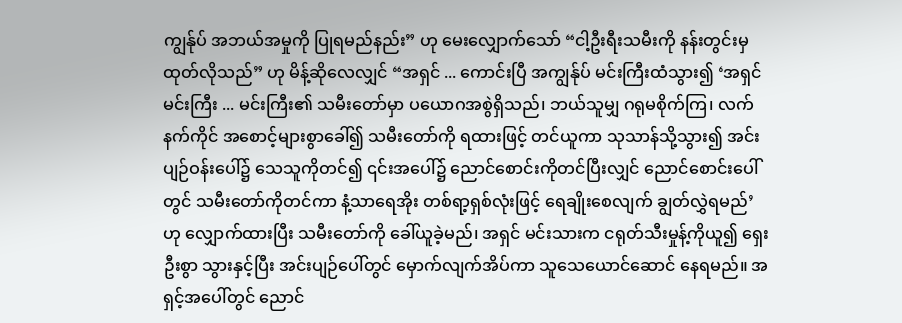ကျွန်ုပ် အဘယ်အမှုကို ပြုရမည်နည်း” ဟု မေးလျှောက်သော် “ငါ့ဦးရီးသမီးကို နန်းတွင်းမှ ထုတ်လိုသည်” ဟု မိန့်ဆိုလေလျှင် “အရှင် ... ကောင်းပြီ အကျွန်ုပ် မင်းကြီးထံသွား၍ ‘အရှင်မင်းကြီး ... မင်းကြီး၏ သမီးတော်မှာ ပယောဂအစွဲရှိသည်၊ ဘယ်သူမျှ ဂရုမစိုက်ကြ၊ လက်နက်ကိုင် အစောင့်များစွာခေါ်၍ သမီးတော်ကို ရထားဖြင့် တင်ယူကာ သုသာန်သို့သွား၍ အင်းပျဉ်ဝန်းပေါ်၌ သေသူကိုတင်၍ ၎င်းအပေါ်၌ ညောင်စောင်းကိုတင်ပြီးလျှင် ညောင်စောင်းပေါ်တွင် သမီးတော်ကိုတင်ကာ နံ့သာရေအိုး တစ်ရာ့ရှစ်လုံးဖြင့် ရေချိုးစေလျက် ချွတ်လွှဲရမည်’ ဟု လျှောက်ထားပြီး သမီးတော်ကို ခေါ်ယူခဲ့မည်၊ အရှင် မင်းသားက ငရုတ်သီးမှုန့်ကိုယူ၍ ရှေးဦးစွာ သွားနှင့်ပြီး အင်းပျဉ်ပေါ်တွင် မှောက်လျက်အိပ်ကာ သူသေယောင်ဆောင် နေရမည်။ အရှင့်အပေါ်တွင် ညောင်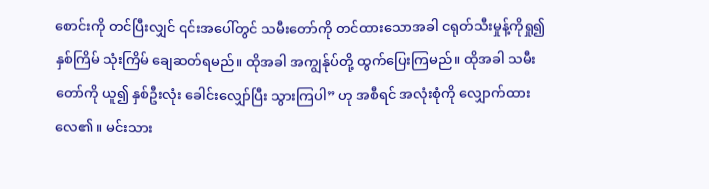စောင်းကို တင်ပြီးလျှင် ၎င်းအပေါ်တွင် သမီးတော်ကို တင်ထားသောအခါ ငရုတ်သီးမှုန့်ကိုရှု၍ နှစ်ကြိမ် သုံးကြိမ် ချေဆတ်ရမည်။ ထိုအခါ အကျွန်ုပ်တို့ ထွက်ပြေးကြမည်။ ထိုအခါ သမီးတော်ကို ယူ၍ နှစ်ဦးလုံး ခေါင်းလျှော်ပြီး သွားကြပါ” ဟု အစီရင် အလုံးစုံကို လျှောက်ထားလေ၏။ မင်းသား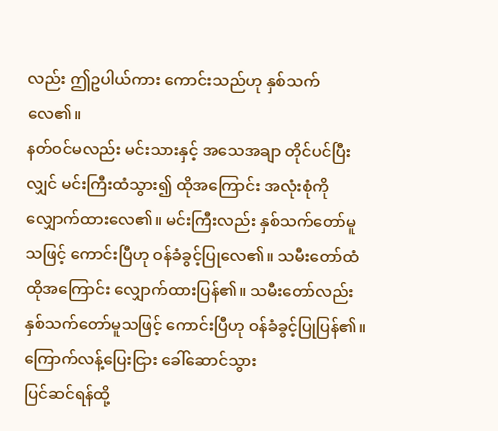လည်း ဤဥပါယ်ကား ကောင်းသည်ဟု နှစ်သက်လေ၏။
နတ်ဝင်မလည်း မင်းသားနှင့် အသေအချာ တိုင်ပင်ပြီးလျှင် မင်းကြီးထံသွား၍ ထိုအကြောင်း အလုံးစုံကို လျှောက်ထားလေ၏။ မင်းကြီးလည်း နှစ်သက်တော်မူသဖြင့် ကောင်းပြီဟု ဝန်ခံခွင့်ပြုလေ၏။ သမီးတော်ထံ ထိုအကြောင်း လျှောက်ထားပြန်၏။ သမီးတော်လည်း နှစ်သက်တော်မူသဖြင့် ကောင်းပြီဟု ဝန်ခံခွင့်ပြုပြန်၏။
ကြောက်လန့်ပြေးငြား ခေါ်ဆောင်သွား
ပြင်ဆင်ရန်ထို့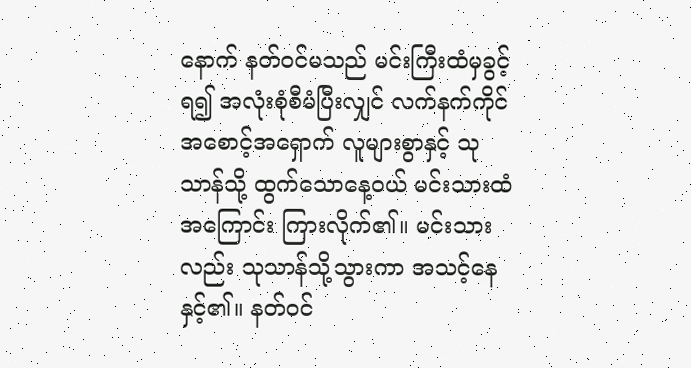နောက် နတ်ဝင်မသည် မင်းကြီးထံမှခွင့်ရ၍ အလုံးစုံစီမံပြီးလျှင် လက်နက်ကိုင် အစောင့်အရှောက် လူများစွာနှင့် သုသာန်သို့ ထွက်သောနေ့ဝယ် မင်းသားထံ အကြောင်း ကြားလိုက်၏။ မင်းသားလည်း သုသာန်သို့သွားကာ အသင့်နေနှင့်၏။ နတ်ဝင်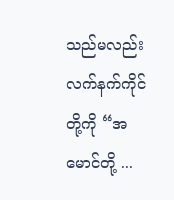သည်မလည်း လက်နက်ကိုင်တို့ကို “အမောင်တို့ ...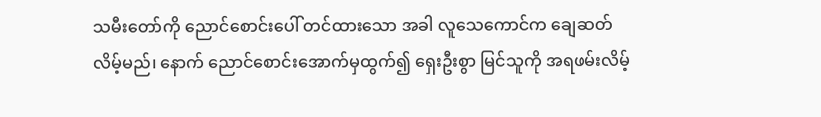သမီးတော်ကို ညောင်စောင်းပေါ် တင်ထားသော အခါ လူသေကောင်က ချေဆတ်လိမ့်မည်၊ နောက် ညောင်စောင်းအောက်မှထွက်၍ ရှေးဦးစွာ မြင်သူကို အရဖမ်းလိမ့်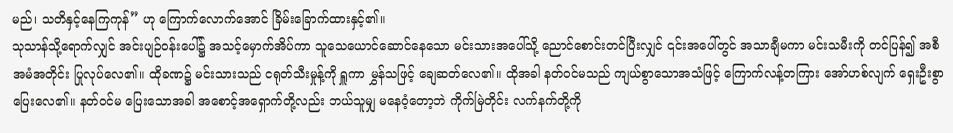မည်၊ သတိနှင့်နေကြကုန်” ဟု ကြောက်လောက်အောင် ခြိမ်းခြောက်ထားနှင့်၏။
သုသာန်သို့ရောက်လျှင် အင်းပျဉ်ဝန်းပေါ်၌ အသင့်မှောက်အိပ်ကာ သူသေယောင်ဆောင်နေသော မင်းသားအပေါ်သို့ ညောင်စောင်းတင်ပြီးလျှင် ၎င်းအပေါ်တွင် အသာချီမကာ မင်းသမီးကို တင်ပြန်၍ အစီအမံအတိုင်း ပြုလုပ်လေ၏။ ထိုခဏ၌ မင်းသားသည် ငရုတ်သီးမှုန့်ကို ရှူကာ မွှန်သဖြင့် ချေဆတ်လေ၏။ ထိုအခါ နတ်ဝင်မသည် ကျယ်စွာသောအသံဖြင့် ကြောက်လန့်တကြား အော်ဟစ်လျက် ရှေးဦးစွာ ပြေးလေ၏။ နတ်ဝင်မ ပြေးသောအခါ အစောင့်အရှောက်တို့လည်း ဘယ်သူမျှ မနေဝံ့တော့ဘဲ ကိုက်မြဲတိုင်း လက်နက်တို့ကို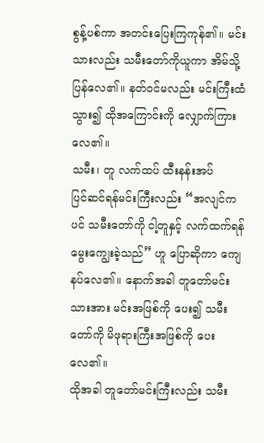စွန့်ပစ်ကာ အတင်းပြေးကြကုန်၏။ မင်းသားလည်း သမီးတော်ကိုယူကာ အိမ်သို့ပြန်လေ၏။ နတ်ဝင်မလည်း မင်းကြီးထံသွား၍ ထိုအကြောင်းကို လျှောက်ကြားလေ၏။
သမီး၊ တူ လက်ထပ် ထီးနန်းအပ်
ပြင်ဆင်ရန်မင်းကြီးလည်း “အလျင်ကပင် သမီးတော်ကို ငါ့တူနှင့် လက်ထက်ရန် မွေးကျွေးခဲ့သည်” ဟူ ပြောဆိုကာ ကျေနပ်လေ၏။ နောက်အခါ တူတော်မင်းသားအား မင်းအဖြစ်ကို ပေး၍ သမီးတော်ကို မိဖုရားကြီးအဖြစ်ကို ပေးလေ၏။
ထိုအခါ တူတော်မင်းကြီးလည်း သမီး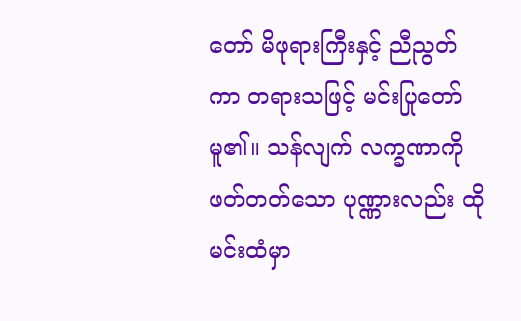တော် မိဖုရားကြီးနှင့် ညီညွတ်ကာ တရားသဖြင့် မင်းပြုတော်မူ၏။ သန်လျက် လက္ခဏာကို ဖတ်တတ်သော ပုဏ္ဏားလည်း ထိုမင်းထံမှာ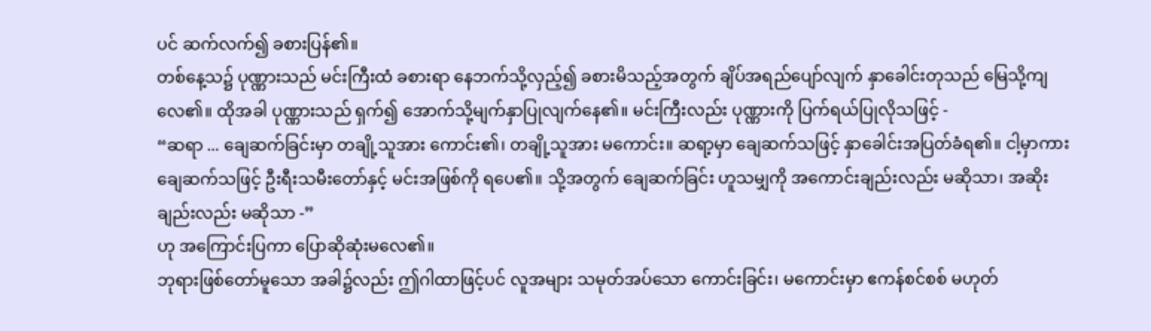ပင် ဆက်လက်၍ ခစားပြန်၏။
တစ်နေ့သ၌ ပုဏ္ဏားသည် မင်းကြီးထံ ခစားရာ နေဘက်သို့လှည့်၍ ခစားမိသည့်အတွက် ချိပ်အရည်ပျော်လျက် နှာခေါင်းတုသည် မြေသို့ကျလေ၏။ ထိုအခါ ပုဏ္ဏားသည် ရှက်၍ အောက်သို့မျက်နှာပြုလျက်နေ၏။ မင်းကြီးလည်း ပုဏ္ဏားကို ပြက်ရယ်ပြုလိုသဖြင့် -
“ဆရာ ... ချေဆက်ခြင်းမှာ တချို့သူအား ကောင်း၏၊ တချို့သူအား မကောင်း။ ဆရာ့မှာ ချေဆက်သဖြင့် နှာခေါင်းအပြတ်ခံရ၏။ ငါ့မှာကား ချေဆက်သဖြင့် ဦးရီးသမီးတော်နှင့် မင်းအဖြစ်ကို ရပေ၏။ သို့အတွက် ချေဆက်ခြင်း ဟူသမျှကို အကောင်းချည်းလည်း မဆိုသာ၊ အဆိုးချည်းလည်း မဆိုသာ -”
ဟု အကြောင်းပြကာ ပြောဆိုဆုံးမလေ၏။
ဘုရားဖြစ်တော်မူသော အခါ၌လည်း ဤဂါထာဖြင့်ပင် လူအများ သမုတ်အပ်သော ကောင်းခြင်း၊ မကောင်းမှာ ဧကန်စင်စစ် မဟုတ်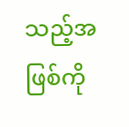သည့်အဖြစ်ကို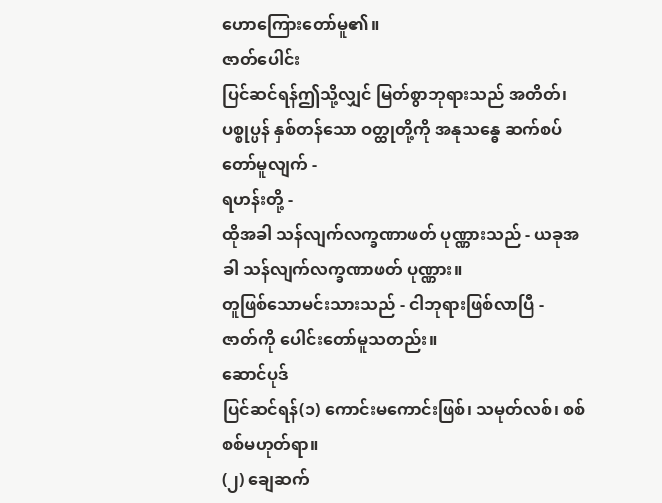ဟောကြေားတော်မူ၏။
ဇာတ်ပေါင်း
ပြင်ဆင်ရန်ဤသို့လျှင် မြတ်စွာဘုရားသည် အတိတ်၊ ပစ္စုပ္ပန် နှစ်တန်သော ဝတ္ထုတို့ကို အနုသန္ဓေ ဆက်စပ်တော်မူလျက် -
ရဟန်းတို့ -
ထိုအခါ သန်လျက်လက္ခဏာဖတ် ပုဏ္ဏားသည် - ယခုအခါ သန်လျက်လက္ခဏာဖတ် ပုဏ္ဏား။
တူဖြစ်သောမင်းသားသည် - ငါဘုရားဖြစ်လာပြီ -
ဇာတ်ကို ပေါင်းတော်မူသတည်း။
ဆောင်ပုဒ်
ပြင်ဆင်ရန်(၁) ကောင်းမကောင်းဖြစ်၊ သမုတ်လစ်၊ စစ်စစ်မဟုတ်ရာ။
(၂) ချေဆက်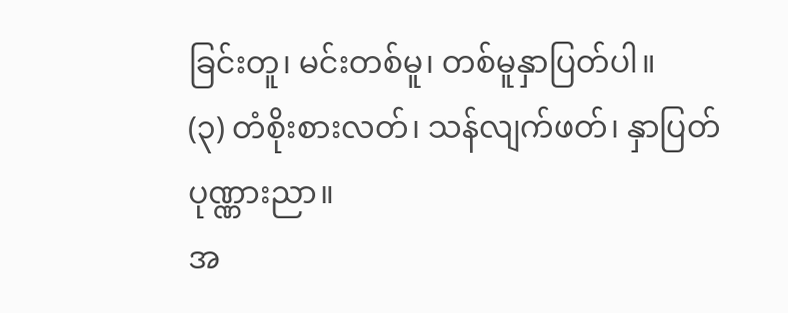ခြင်းတူ၊ မင်းတစ်မူ၊ တစ်မူနှာပြတ်ပါ။
(၃) တံစိုးစားလတ်၊ သန်လျက်ဖတ်၊ နှာပြတ်ပုဏ္ဏားညာ။
အ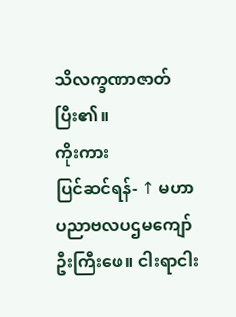သိလက္ခဏာဇာတ် ပြီး၏။
ကိုးကား
ပြင်ဆင်ရန်- ↑ မဟာပညာဗလပဌမကျော်ဦးကြီးဖေ။ ငါးရာငါး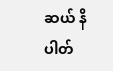ဆယ် နိပါတ်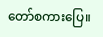တော်စကားပြေ။